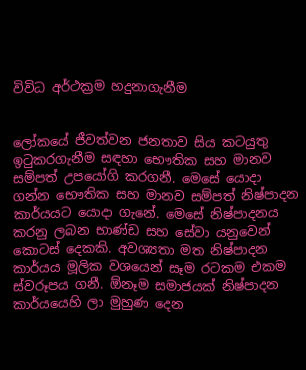විවිධ අර්ථක්‍රම හදුනාගැනීම


ලෝකයේ ජීවත්වන ජනතාව සිය කටයුතු ඉටුකරගැනීම සඳහා භෞතික සහ මානව සම්පත් උපයෝගි කරගනී. මෙසේ යොදා ගන්න භෞතික සහ මානව සම්පත් නිෂ්පාදන කාර්යයට යොදා ගැනේ. මෙසේ නිෂ්පාදනය කරනු ලබන භාණ්‌ඩ සහ සේවා යනුවෙන් කොටස්‌ දෙකකි. අවශ්‍යතා මත නිෂ්පාදන කාර්යය මූලික වශයෙන් සෑම රටකම එකම ස්‌වරූපය ගනී. ඕනෑම සමාජයක්‌ නිෂ්පාදන කාර්යයෙහි ලා මුහුණ දෙන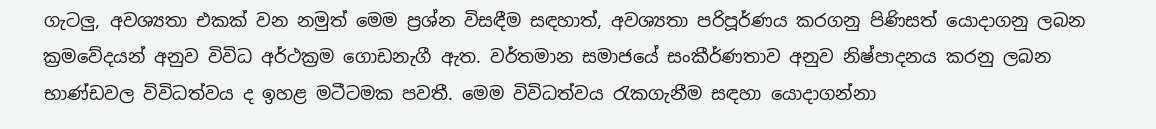ගැටලු, අවශ්‍යතා එකක්‌ වන නමුත් මෙම ප්‍රශ්න විසඳීම සඳහාත්, අවශ්‍යතා පරිපූර්ණය කරගනු පිණිසත් යොදාගනු ලබන ක්‍රමවේදයන් අනුව විවිධ අර්ථක්‍රම ගොඩනැගී ඇත. වර්තමාන සමාජයේ සංකීර්ණතාව අනුව නිෂ්පාදනය කරනු ලබන භාණ්‌ඩවල විවිධත්වය ද ඉහළ මටීටමක පවතී. මෙම විවිධත්වය රැකගැනීම සඳහා යොදාගන්නා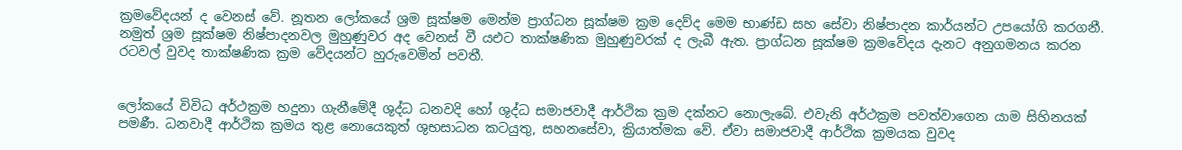ක්‍රමවේදයන් ද වෙනස්‌ වේ. නූතන ලෝකයේ ශ්‍රම සූක්‌ෂම මෙන්ම ප්‍රාග්ධන සූක්‌ෂම ක්‍රම දෙව්ද මෙම භාණ්‌ඩ සහ සේවා නිෂ්පාදන කාර්යන්ට උපයෝගි කරගනී. නමුත් ශ්‍රම සූක්‌ෂම නිෂ්පාදනවල මුහුණුවර අද වෙනස්‌ වී යඑට තාක්‌ෂණික මුහුණුවරක්‌ ද ලැබී ඇත. ප්‍රාග්ධන සූක්‌ෂම ක්‍රමවේදය දැනට අනුගමනය කරන රටවල් වුවද තාක්‌ෂණික ක්‍රම වේදයන්ට හුරුවෙමින් පවතී.


ලෝකයේ විවිධ අර්ථක්‍රම හදුනා ගැනීමේදී ශුද්ධ ධනවදි හෝ ශුද්ධ සමාජවාදී ආර්ථික ක්‍රම දක්‌නට නොලැබේ. එවැනි අර්ථක්‍රම පවත්වාගෙන යාම සිහිනයක්‌ පමණී. ධනවාදී ආර්ථික ක්‍රමය තුළ නොයෙකුත් ශුභසාධන කටයුතු, සහනසේවා, ක්‍රියාත්මක වේ. ඒවා සමාජවාදී ආර්ථික ක්‍රමයක වුවද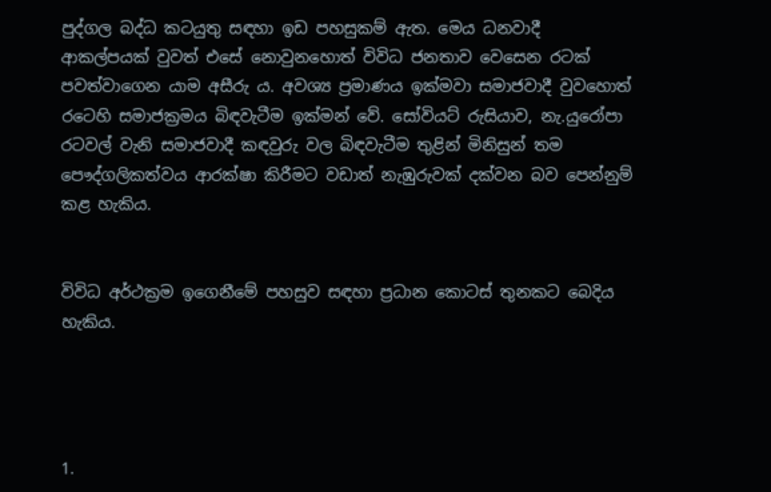පුද්ගල බද්ධ කටයුතු සඳහා ඉඩ පහසුකම් ඇත. මෙය ධනවාදී ආකල්පයක්‌ වුවත් එසේ නොවුනහොත් විවිධ ජනතාව වෙසෙන රටක්‌ පවත්වාගෙන යාම අසීරු ය. අවශ්‍ය ප්‍රමාණය ඉක්‌මවා සමාජවාදී වුවහොත් රටෙහි සමාජක්‍රමය බිඳවැටීම ඉක්‌මන් වේ. සෝවියට්‌ රුසියාව, නැ.යුරෝපා රටවල් වැනි සමාජවාදී කඳවුරු වල බිඳවැටීම තුළින් මිනිසුන් තම පෞද්ගලිකත්වය ආරක්‌ෂා කිරීමට වඩාත් නැඹුරුවක්‌ දක්‌වන බව පෙන්නුම් කළ හැකිය.


විවිධ අර්ථක්‍රම ඉගෙනීමේ පහසුව සඳහා ප්‍රධාන කොටස්‌ තුනකට බෙදිය හැකිය.




1.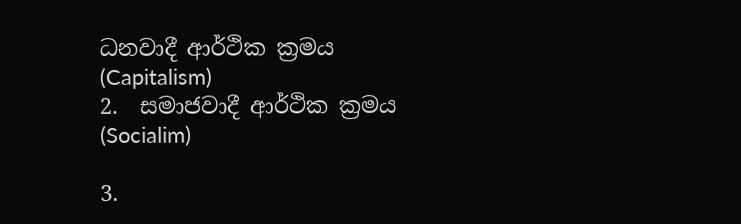ධනවාදී ආර්ථික ක්‍රමය  (Capitalism)
2.  සමාජවාදී ආර්ථික ක්‍රමය  (Socialim)

3.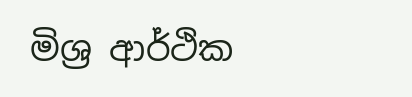මිශ්‍ර ආර්ථික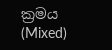ක්‍රමය  (Mixed)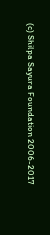(c) Shilpa Sayura Foundation 2006-2017